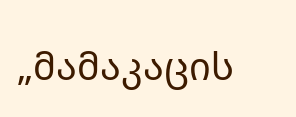„მამაკაცის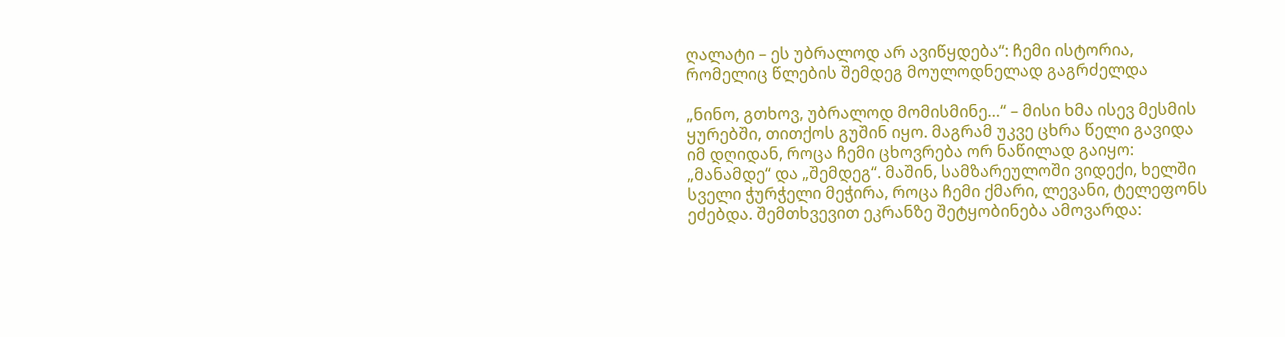ღალატი – ეს უბრალოდ არ ავიწყდება“: ჩემი ისტორია, რომელიც წლების შემდეგ მოულოდნელად გაგრძელდა

„ნინო, გთხოვ, უბრალოდ მომისმინე…“ – მისი ხმა ისევ მესმის ყურებში, თითქოს გუშინ იყო. მაგრამ უკვე ცხრა წელი გავიდა იმ დღიდან, როცა ჩემი ცხოვრება ორ ნაწილად გაიყო: „მანამდე“ და „შემდეგ“. მაშინ, სამზარეულოში ვიდექი, ხელში სველი ჭურჭელი მეჭირა, როცა ჩემი ქმარი, ლევანი, ტელეფონს ეძებდა. შემთხვევით ეკრანზე შეტყობინება ამოვარდა: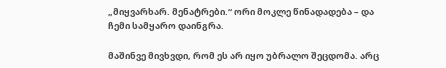„მიყვარხარ. მენატრები.“ ორი მოკლე წინადადება – და ჩემი სამყარო დაინგრა.

მაშინვე მივხვდი, რომ ეს არ იყო უბრალო შეცდომა. არც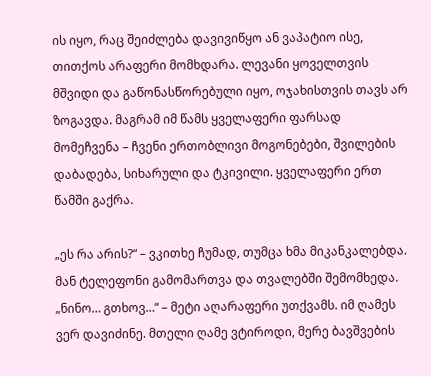ის იყო, რაც შეიძლება დავივიწყო ან ვაპატიო ისე, თითქოს არაფერი მომხდარა. ლევანი ყოველთვის მშვიდი და გაწონასწორებული იყო, ოჯახისთვის თავს არ ზოგავდა. მაგრამ იმ წამს ყველაფერი ფარსად მომეჩვენა – ჩვენი ერთობლივი მოგონებები, შვილების დაბადება, სიხარული და ტკივილი. ყველაფერი ერთ წამში გაქრა.

„ეს რა არის?“ – ვკითხე ჩუმად, თუმცა ხმა მიკანკალებდა. მან ტელეფონი გამომართვა და თვალებში შემომხედა. „ნინო… გთხოვ…“ – მეტი აღარაფერი უთქვამს. იმ ღამეს ვერ დავიძინე. მთელი ღამე ვტიროდი, მერე ბავშვების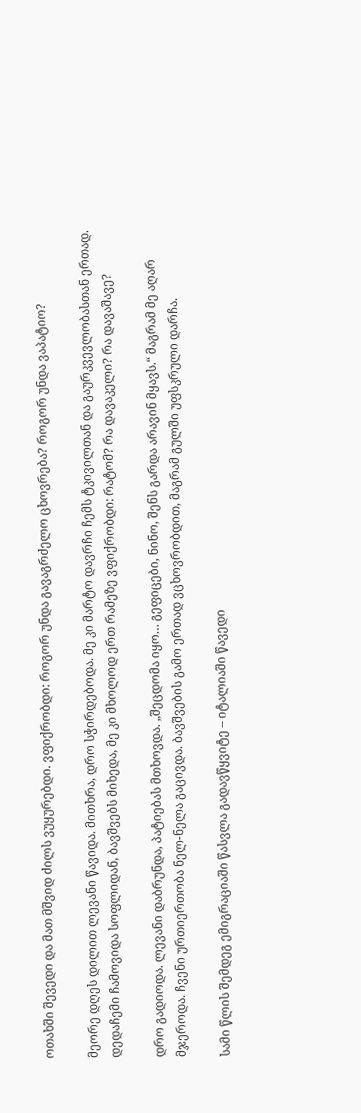ოთახში შევედი და მათ მშვიდ ძილს ვუყურებდი. ვფიქრობდი: როგორ უნდა გავაგრძელო ცხოვრება? როგორ უნდა ვაპატიო?

მეორე დღეს დილით ლევანი წავიდა. მითხრა, დრო სჭირდებოდა. მე კი მარტო დავრჩი ჩემს ტკივილთან და გაურკვევლობასთან ერთად. დედაჩემი ჩამოვიდა სოფლიდან, ბავშვებს მიხედა, მე კი მხოლოდ ერთ რამეზე ვფიქრობდი: რატომ? რა დავაკელი? რა დავაშავე?

დრო გადიოდა. ლევანი დაბრუნდა, პატიებას მთხოვდა. „შეცდომა იყო… გეფიცები, ნინო, შენს გარდა არავინ მყავს.“ მაგრამ მე აღარ მჯეროდა. ჩვენი ურთიერთობა ნელ-ნელა გაცივდა. ბავშვების გამო ერთად ვცხოვრობდით, მაგრამ გულში უფსკრული დარჩა.

სამი წლის შემდეგ ემიგრაციაში წასვლა გადავწყვიტე – იტალიაში წავედი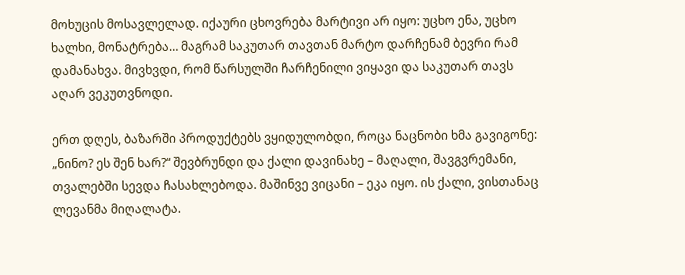მოხუცის მოსავლელად. იქაური ცხოვრება მარტივი არ იყო: უცხო ენა, უცხო ხალხი, მონატრება… მაგრამ საკუთარ თავთან მარტო დარჩენამ ბევრი რამ დამანახვა. მივხვდი, რომ წარსულში ჩარჩენილი ვიყავი და საკუთარ თავს აღარ ვეკუთვნოდი.

ერთ დღეს, ბაზარში პროდუქტებს ვყიდულობდი, როცა ნაცნობი ხმა გავიგონე: „ნინო? ეს შენ ხარ?“ შევბრუნდი და ქალი დავინახე – მაღალი, შავგვრემანი, თვალებში სევდა ჩასახლებოდა. მაშინვე ვიცანი – ეკა იყო. ის ქალი, ვისთანაც ლევანმა მიღალატა.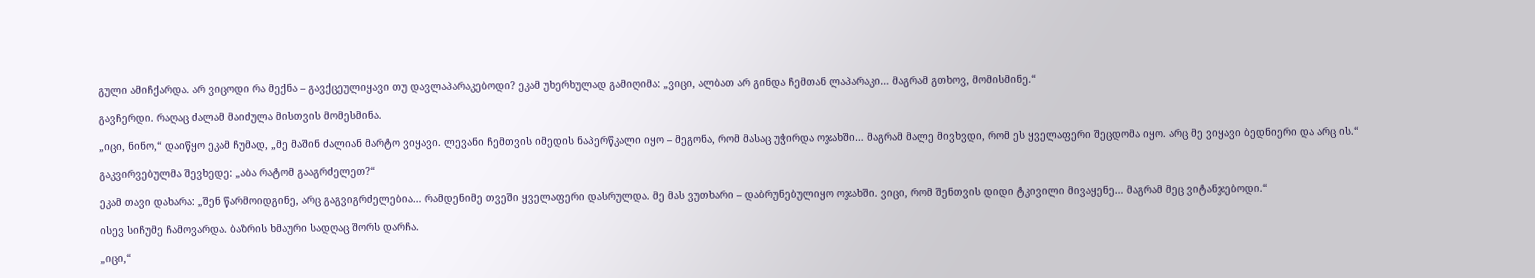გული ამიჩქარდა. არ ვიცოდი რა მექნა – გავქცეულიყავი თუ დავლაპარაკებოდი? ეკამ უხერხულად გამიღიმა: „ვიცი, ალბათ არ გინდა ჩემთან ლაპარაკი… მაგრამ გთხოვ, მომისმინე.“

გავჩერდი. რაღაც ძალამ მაიძულა მისთვის მომესმინა.

„იცი, ნინო,“ დაიწყო ეკამ ჩუმად, „მე მაშინ ძალიან მარტო ვიყავი. ლევანი ჩემთვის იმედის ნაპერწკალი იყო – მეგონა, რომ მასაც უჭირდა ოჯახში… მაგრამ მალე მივხვდი, რომ ეს ყველაფერი შეცდომა იყო. არც მე ვიყავი ბედნიერი და არც ის.“

გაკვირვებულმა შევხედე: „აბა რატომ გააგრძელეთ?“

ეკამ თავი დახარა: „შენ წარმოიდგინე, არც გაგვიგრძელებია… რამდენიმე თვეში ყველაფერი დასრულდა. მე მას ვუთხარი – დაბრუნებულიყო ოჯახში. ვიცი, რომ შენთვის დიდი ტკივილი მივაყენე… მაგრამ მეც ვიტანჯებოდი.“

ისევ სიჩუმე ჩამოვარდა. ბაზრის ხმაური სადღაც შორს დარჩა.

„იცი,“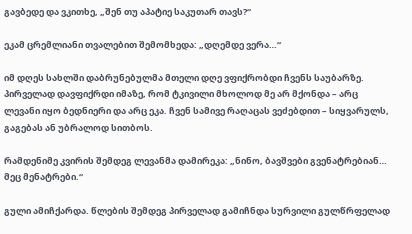გავბედე და ვკითხე, „შენ თუ აპატიე საკუთარ თავს?“

ეკამ ცრემლიანი თვალებით შემომხედა: „დღემდე ვერა…“

იმ დღეს სახლში დაბრუნებულმა მთელი დღე ვფიქრობდი ჩვენს საუბარზე. პირველად დავფიქრდი იმაზე, რომ ტკივილი მხოლოდ მე არ მქონდა – არც ლევანი იყო ბედნიერი და არც ეკა. ჩვენ სამივე რაღაცას ვეძებდით – სიყვარულს, გაგებას ან უბრალოდ სითბოს.

რამდენიმე კვირის შემდეგ ლევანმა დამირეკა: „ნინო, ბავშვები გვენატრებიან… მეც მენატრები.“

გული ამიჩქარდა. წლების შემდეგ პირველად გამიჩნდა სურვილი გულწრფელად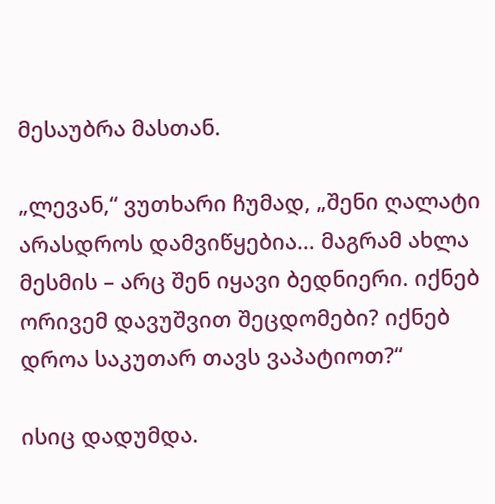მესაუბრა მასთან.

„ლევან,“ ვუთხარი ჩუმად, „შენი ღალატი არასდროს დამვიწყებია… მაგრამ ახლა მესმის – არც შენ იყავი ბედნიერი. იქნებ ორივემ დავუშვით შეცდომები? იქნებ დროა საკუთარ თავს ვაპატიოთ?“

ისიც დადუმდა.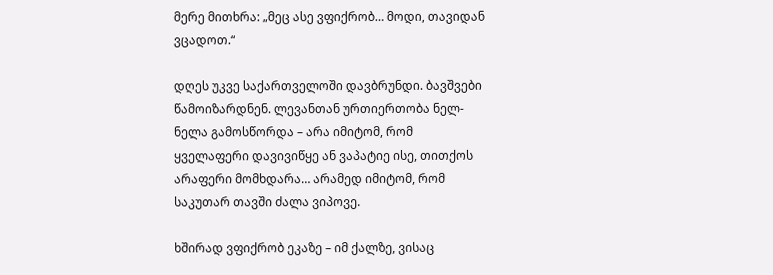მერე მითხრა: „მეც ასე ვფიქრობ… მოდი, თავიდან ვცადოთ.“

დღეს უკვე საქართველოში დავბრუნდი. ბავშვები წამოიზარდნენ. ლევანთან ურთიერთობა ნელ-ნელა გამოსწორდა – არა იმიტომ, რომ ყველაფერი დავივიწყე ან ვაპატიე ისე, თითქოს არაფერი მომხდარა… არამედ იმიტომ, რომ საკუთარ თავში ძალა ვიპოვე.

ხშირად ვფიქრობ ეკაზე – იმ ქალზე, ვისაც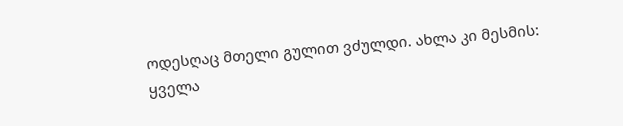ოდესღაც მთელი გულით ვძულდი. ახლა კი მესმის: ყველა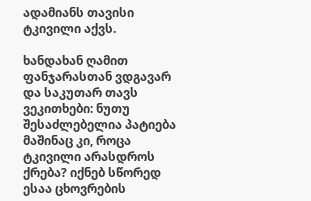ადამიანს თავისი ტკივილი აქვს.

ხანდახან ღამით ფანჯარასთან ვდგავარ და საკუთარ თავს ვეკითხები: ნუთუ შესაძლებელია პატიება მაშინაც კი, როცა ტკივილი არასდროს ქრება? იქნებ სწორედ ესაა ცხოვრების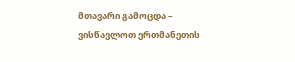მთავარი გამოცდა – ვისწავლოთ ერთმანეთის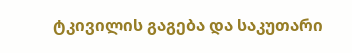ტკივილის გაგება და საკუთარი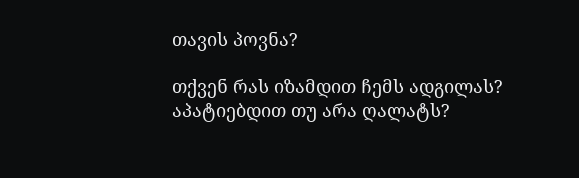თავის პოვნა?

თქვენ რას იზამდით ჩემს ადგილას? აპატიებდით თუ არა ღალატს?